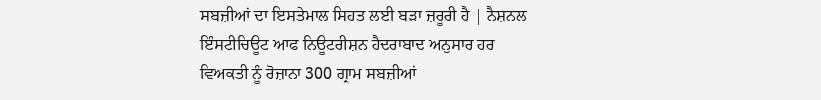ਸਬਜ਼ੀਆਂ ਦਾ ਇਸਤੇਮਾਲ ਸਿਹਤ ਲਈ ਬੜਾ ਜ਼ਰੂਰੀ ਹੈ | ਨੈਸ਼ਨਲ ਇੰਸਟੀਚਿਊਟ ਆਫ ਨਿਊਟਰੀਸ਼ਨ ਹੈਦਰਾਬਾਦ ਅਨੁਸਾਰ ਹਰ ਵਿਅਕਤੀ ਨੂੰ ਰੋਜ਼ਾਨਾ 300 ਗ੍ਰਾਮ ਸਬਜ਼ੀਆਂ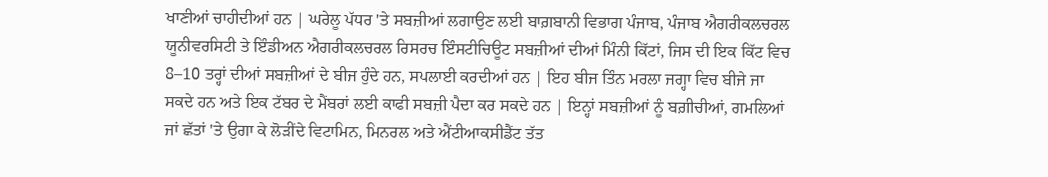ਖਾਣੀਆਂ ਚਾਹੀਦੀਆਂ ਹਨ | ਘਰੇਲੂ ਪੱਧਰ 'ਤੇ ਸਬਜ਼ੀਆਂ ਲਗਾਉਣ ਲਈ ਬਾਗ਼ਬਾਨੀ ਵਿਭਾਗ ਪੰਜਾਬ, ਪੰਜਾਬ ਐਗਰੀਕਲਚਰਲ ਯੂਨੀਵਰਸਿਟੀ ਤੇ ਇੰਡੀਅਨ ਐਗਰੀਕਲਚਰਲ ਰਿਸਰਚ ਇੰਸਟੀਚਿਊਟ ਸਬਜ਼ੀਆਂ ਦੀਆਂ ਮਿੰਨੀ ਕਿੱਟਾਂ, ਜਿਸ ਦੀ ਇਕ ਕਿੱਟ ਵਿਚ 8–10 ਤਰ੍ਹਾਂ ਦੀਆਂ ਸਬਜ਼ੀਆਂ ਦੇ ਬੀਜ ਹੁੰਦੇ ਹਨ, ਸਪਲਾਈ ਕਰਦੀਆਂ ਹਨ | ਇਹ ਬੀਜ ਤਿੰਨ ਮਰਲਾ ਜਗ੍ਹਾ ਵਿਚ ਬੀਜੇ ਜਾ ਸਕਦੇ ਹਨ ਅਤੇ ਇਕ ਟੱਬਰ ਦੇ ਮੈਂਬਰਾਂ ਲਈ ਕਾਫੀ ਸਬਜ਼ੀ ਪੈਦਾ ਕਰ ਸਕਦੇ ਹਨ | ਇਨ੍ਹਾਂ ਸਬਜ਼ੀਆਂ ਨੂੰ ਬਗ਼ੀਚੀਆਂ, ਗਮਲਿਆਂ ਜਾਂ ਛੱਤਾਂ 'ਤੇ ਉਗਾ ਕੇ ਲੋੜੀਂਦੇ ਵਿਟਾਮਿਨ, ਮਿਨਰਲ ਅਤੇ ਐਂਟੀਆਕਸੀਡੈਂਟ ਤੱਤ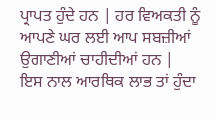ਪ੍ਰਾਪਤ ਹੁੰਦੇ ਹਨ | ਹਰ ਵਿਅਕਤੀ ਨੂੰ ਆਪਣੇ ਘਰ ਲਈ ਆਪ ਸਬਜ਼ੀਆਂ ਉਗਾਣੀਆਂ ਚਾਹੀਦੀਆਂ ਹਨ |
ਇਸ ਨਾਲ ਆਰਥਿਕ ਲਾਭ ਤਾਂ ਹੁੰਦਾ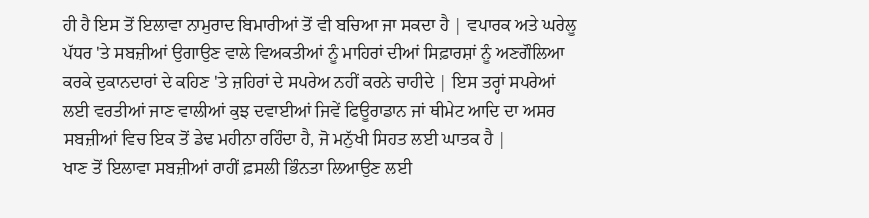ਹੀ ਹੈ ਇਸ ਤੋਂ ਇਲਾਵਾ ਨਾਮੁਰਾਦ ਬਿਮਾਰੀਆਂ ਤੋਂ ਵੀ ਬਚਿਆ ਜਾ ਸਕਦਾ ਹੈ | ਵਪਾਰਕ ਅਤੇ ਘਰੇਲੂ ਪੱਧਰ 'ਤੇ ਸਬਜ਼ੀਆਂ ਉਗਾਉਣ ਵਾਲੇ ਵਿਅਕਤੀਆਂ ਨੂੰ ਮਾਹਿਰਾਂ ਦੀਆਂ ਸਿਫ਼ਾਰਸ਼ਾਂ ਨੂੰ ਅਣਗੌਲਿਆ ਕਰਕੇ ਦੁਕਾਨਦਾਰਾਂ ਦੇ ਕਹਿਣ 'ਤੇ ਜ਼ਹਿਰਾਂ ਦੇ ਸਪਰੇਅ ਨਹੀਂ ਕਰਨੇ ਚਾਹੀਦੇ | ਇਸ ਤਰ੍ਹਾਂ ਸਪਰੇਆਂ ਲਈ ਵਰਤੀਆਂ ਜਾਣ ਵਾਲੀਆਂ ਕੁਝ ਦਵਾਈਆਂ ਜਿਵੇਂ ਫਿਊਰਾਡਾਨ ਜਾਂ ਥੀਮੇਟ ਆਦਿ ਦਾ ਅਸਰ ਸਬਜ਼ੀਆਂ ਵਿਚ ਇਕ ਤੋਂ ਡੇਢ ਮਹੀਨਾ ਰਹਿੰਦਾ ਹੈ, ਜੋ ਮਨੁੱਖੀ ਸਿਹਤ ਲਈ ਘਾਤਕ ਹੈ |
ਖਾਣ ਤੋਂ ਇਲਾਵਾ ਸਬਜ਼ੀਆਂ ਰਾਹੀਂ ਫ਼ਸਲੀ ਭਿੰਨਤਾ ਲਿਆਉਣ ਲਈ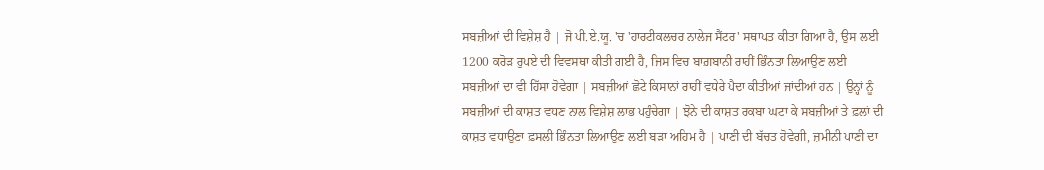ਸਬਜ਼ੀਆਂ ਦੀ ਵਿਸ਼ੇਸ਼ ਹੈ | ਜੋ ਪੀ.ਏ.ਯੂ. 'ਚ 'ਹਾਰਟੀਕਲਚਰ ਨਾਲੇਜ ਸੈਂਟਰ' ਸਥਾਪਤ ਕੀਤਾ ਗਿਆ ਹੈ, ਉਸ ਲਈ 1200 ਕਰੋੜ ਰੁਪਏ ਦੀ ਵਿਵਸਥਾ ਕੀਤੀ ਗਈ ਹੈ, ਜਿਸ ਵਿਚ ਬਾਗ਼ਬਾਨੀ ਰਾਹੀਂ ਭਿੰਨਤਾ ਲਿਆਉਣ ਲਈ ਸਬਜ਼ੀਆਂ ਦਾ ਵੀ ਹਿੱਸਾ ਹੋਵੇਗਾ | ਸਬਜ਼ੀਆਂ ਛੋਟੇ ਕਿਸਾਨਾਂ ਰਾਹੀਂ ਵਧੇਰੇ ਪੈਦਾ ਕੀਤੀਆਂ ਜਾਂਦੀਆਂ ਹਨ | ਉਨ੍ਹਾਂ ਨੂੰ ਸਬਜ਼ੀਆਂ ਦੀ ਕਾਸ਼ਤ ਵਧਣ ਨਾਲ ਵਿਸ਼ੇਸ਼ ਲਾਭ ਪਹੁੰਚੇਗਾ | ਝੋਨੇ ਦੀ ਕਾਸ਼ਤ ਰਕਬਾ ਘਟਾ ਕੇ ਸਬਜ਼ੀਆਂ ਤੇ ਫ਼ਲਾਂ ਦੀ ਕਾਸ਼ਤ ਵਧਾਉਣਾ ਫ਼ਸਲੀ ਭਿੰਨਤਾ ਲਿਆਉਣ ਲਈ ਬੜਾ ਅਹਿਮ ਹੈ | ਪਾਣੀ ਦੀ ਬੱਚਤ ਹੋਵੇਗੀ, ਜ਼ਮੀਨੀ ਪਾਣੀ ਦਾ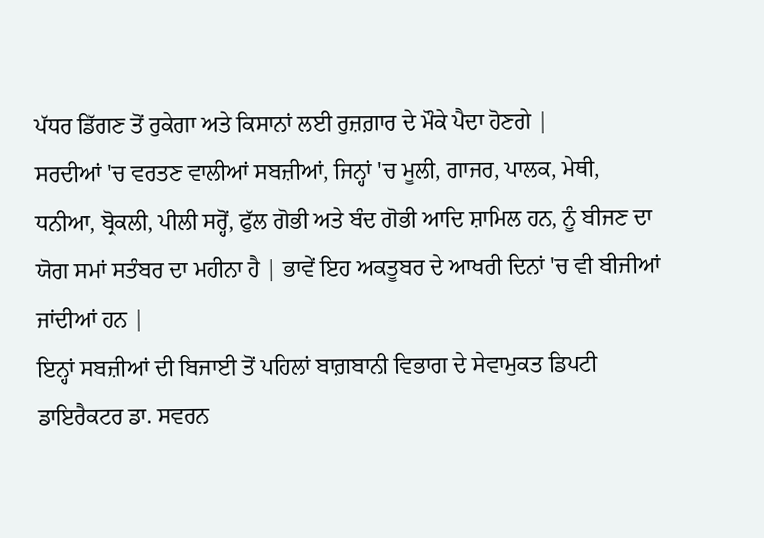ਪੱਧਰ ਡਿੱਗਣ ਤੋਂ ਰੁਕੇਗਾ ਅਤੇ ਕਿਸਾਨਾਂ ਲਈ ਰੁਜ਼ਗ਼ਾਰ ਦੇ ਮੌਕੇ ਪੈਦਾ ਹੋਣਗੇ |
ਸਰਦੀਆਂ 'ਚ ਵਰਤਣ ਵਾਲੀਆਂ ਸਬਜ਼ੀਆਂ, ਜਿਨ੍ਹਾਂ 'ਚ ਮੂਲੀ, ਗਾਜਰ, ਪਾਲਕ, ਮੇਥੀ, ਧਨੀਆ, ਬ੍ਰੋਕਲੀ, ਪੀਲੀ ਸਰ੍ਹੋਂ, ਫੁੱਲ ਗੋਭੀ ਅਤੇ ਬੰਦ ਗੋਭੀ ਆਦਿ ਸ਼ਾਮਿਲ ਹਨ, ਨੂੰ ਬੀਜਣ ਦਾ ਯੋਗ ਸਮਾਂ ਸਤੰਬਰ ਦਾ ਮਹੀਨਾ ਹੈ | ਭਾਵੇਂ ਇਹ ਅਕਤੂਬਰ ਦੇ ਆਖਰੀ ਦਿਨਾਂ 'ਚ ਵੀ ਬੀਜੀਆਂ ਜਾਂਦੀਆਂ ਹਨ |
ਇਨ੍ਹਾਂ ਸਬਜ਼ੀਆਂ ਦੀ ਬਿਜਾਈ ਤੋਂ ਪਹਿਲਾਂ ਬਾਗ਼ਬਾਨੀ ਵਿਭਾਗ ਦੇ ਸੇਵਾਮੁਕਤ ਡਿਪਟੀ ਡਾਇਰੈਕਟਰ ਡਾ. ਸਵਰਨ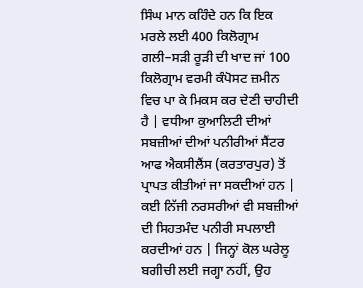ਸਿੰਘ ਮਾਨ ਕਹਿੰਦੇ ਹਨ ਕਿ ਇਕ ਮਰਲੇ ਲਈ 400 ਕਿਲੋਗ੍ਰਾਮ ਗਲੀ–ਸੜੀ ਰੂੜੀ ਦੀ ਖਾਦ ਜਾਂ 100 ਕਿਲੋਗ੍ਰਾਮ ਵਰਮੀ ਕੰਪੋਸਟ ਜ਼ਮੀਨ ਵਿਚ ਪਾ ਕੇ ਮਿਕਸ ਕਰ ਦੇਣੀ ਚਾਹੀਦੀ ਹੈ | ਵਧੀਆ ਕੁਆਲਿਟੀ ਦੀਆਂ ਸਬਜ਼ੀਆਂ ਦੀਆਂ ਪਨੀਰੀਆਂ ਸੈਂਟਰ ਆਫ ਐਕਸੀਲੈਂਸ (ਕਰਤਾਰਪੁਰ) ਤੋਂ ਪ੍ਰਾਪਤ ਕੀਤੀਆਂ ਜਾ ਸਕਦੀਆਂ ਹਨ | ਕਈ ਨਿੱਜੀ ਨਰਸਰੀਆਂ ਵੀ ਸਬਜ਼ੀਆਂ ਦੀ ਸਿਹਤਮੰਦ ਪਨੀਰੀ ਸਪਲਾਈ ਕਰਦੀਆਂ ਹਨ | ਜਿਨ੍ਹਾਂ ਕੋਲ ਘਰੇਲੂ ਬਗੀਚੀ ਲਈ ਜਗ੍ਹਾ ਨਹੀਂ, ਉਹ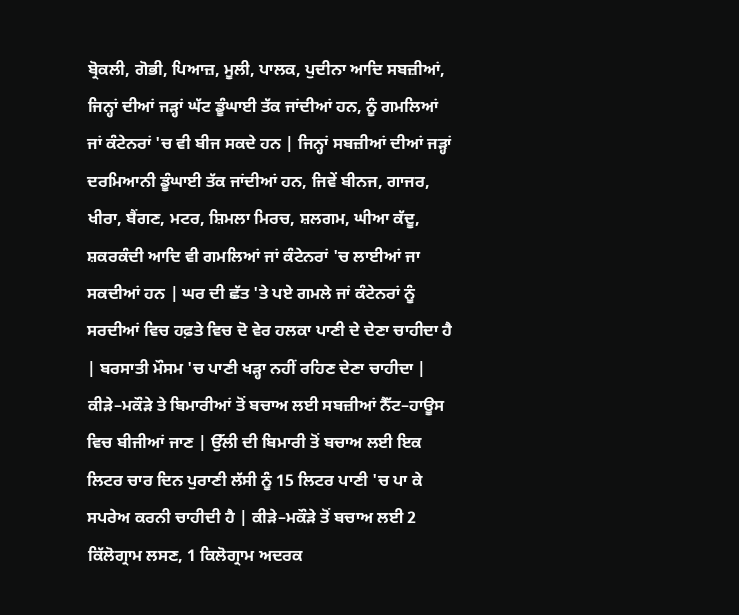ਬ੍ਰੋਕਲੀ, ਗੋਭੀ, ਪਿਆਜ਼, ਮੂਲੀ, ਪਾਲਕ, ਪੁਦੀਨਾ ਆਦਿ ਸਬਜ਼ੀਆਂ, ਜਿਨ੍ਹਾਂ ਦੀਆਂ ਜੜ੍ਹਾਂ ਘੱਟ ਡੂੰਘਾਈ ਤੱਕ ਜਾਂਦੀਆਂ ਹਨ, ਨੂੰ ਗਮਲਿਆਂ ਜਾਂ ਕੰਟੇਨਰਾਂ 'ਚ ਵੀ ਬੀਜ ਸਕਦੇ ਹਨ | ਜਿਨ੍ਹਾਂ ਸਬਜ਼ੀਆਂ ਦੀਆਂ ਜੜ੍ਹਾਂ ਦਰਮਿਆਨੀ ਡੂੰਘਾਈ ਤੱਕ ਜਾਂਦੀਆਂ ਹਨ, ਜਿਵੇਂ ਬੀਨਜ, ਗਾਜਰ, ਖੀਰਾ, ਬੈਂਗਣ, ਮਟਰ, ਸ਼ਿਮਲਾ ਮਿਰਚ, ਸ਼ਲਗਮ, ਘੀਆ ਕੱਦੂ, ਸ਼ਕਰਕੰਦੀ ਆਦਿ ਵੀ ਗਮਲਿਆਂ ਜਾਂ ਕੰਟੇਨਰਾਂ 'ਚ ਲਾਈਆਂ ਜਾ ਸਕਦੀਆਂ ਹਨ | ਘਰ ਦੀ ਛੱਤ 'ਤੇ ਪਏ ਗਮਲੇ ਜਾਂ ਕੰਟੇਨਰਾਂ ਨੂੰ ਸਰਦੀਆਂ ਵਿਚ ਹਫ਼ਤੇ ਵਿਚ ਦੋ ਵੇਰ ਹਲਕਾ ਪਾਣੀ ਦੇ ਦੇਣਾ ਚਾਹੀਦਾ ਹੈ | ਬਰਸਾਤੀ ਮੌਸਮ 'ਚ ਪਾਣੀ ਖੜ੍ਹਾ ਨਹੀਂ ਰਹਿਣ ਦੇਣਾ ਚਾਹੀਦਾ | ਕੀੜੇ–ਮਕੌੜੇ ਤੇ ਬਿਮਾਰੀਆਂ ਤੋਂ ਬਚਾਅ ਲਈ ਸਬਜ਼ੀਆਂ ਨੈੱਟ–ਹਾਊਸ ਵਿਚ ਬੀਜੀਆਂ ਜਾਣ | ਉੱਲੀ ਦੀ ਬਿਮਾਰੀ ਤੋਂ ਬਚਾਅ ਲਈ ਇਕ ਲਿਟਰ ਚਾਰ ਦਿਨ ਪੁਰਾਣੀ ਲੱਸੀ ਨੂੰ 15 ਲਿਟਰ ਪਾਣੀ 'ਚ ਪਾ ਕੇ ਸਪਰੇਅ ਕਰਨੀ ਚਾਹੀਦੀ ਹੈ | ਕੀੜੇ–ਮਕੌੜੇ ਤੋਂ ਬਚਾਅ ਲਈ 2 ਕਿੱਲੋਗ੍ਰਾਮ ਲਸਣ, 1 ਕਿਲੋਗ੍ਰਾਮ ਅਦਰਕ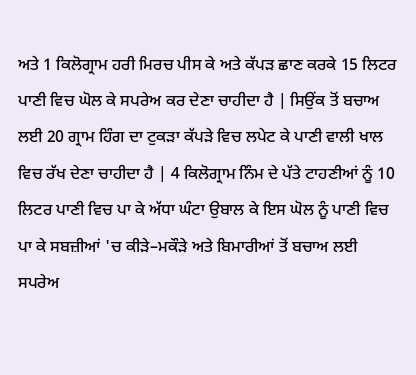ਅਤੇ 1 ਕਿਲੋਗ੍ਰਾਮ ਹਰੀ ਮਿਰਚ ਪੀਸ ਕੇ ਅਤੇ ਕੱਪੜ ਛਾਣ ਕਰਕੇ 15 ਲਿਟਰ ਪਾਣੀ ਵਿਚ ਘੋਲ ਕੇ ਸਪਰੇਅ ਕਰ ਦੇਣਾ ਚਾਹੀਦਾ ਹੈ | ਸਿਉਂਕ ਤੋਂ ਬਚਾਅ ਲਈ 20 ਗ੍ਰਾਮ ਹਿੰਗ ਦਾ ਟੁਕੜਾ ਕੱਪੜੇ ਵਿਚ ਲਪੇਟ ਕੇ ਪਾਣੀ ਵਾਲੀ ਖਾਲ ਵਿਚ ਰੱਖ ਦੇਣਾ ਚਾਹੀਦਾ ਹੈ | 4 ਕਿਲੋਗ੍ਰਾਮ ਨਿੰਮ ਦੇ ਪੱਤੇ ਟਾਹਣੀਆਂ ਨੂੰ 10 ਲਿਟਰ ਪਾਣੀ ਵਿਚ ਪਾ ਕੇ ਅੱਧਾ ਘੰਟਾ ਉਬਾਲ ਕੇ ਇਸ ਘੋਲ ਨੂੰ ਪਾਣੀ ਵਿਚ ਪਾ ਕੇ ਸਬਜ਼ੀਆਂ 'ਚ ਕੀੜੇ–ਮਕੌੜੇ ਅਤੇ ਬਿਮਾਰੀਆਂ ਤੋਂ ਬਚਾਅ ਲਈ ਸਪਰੇਅ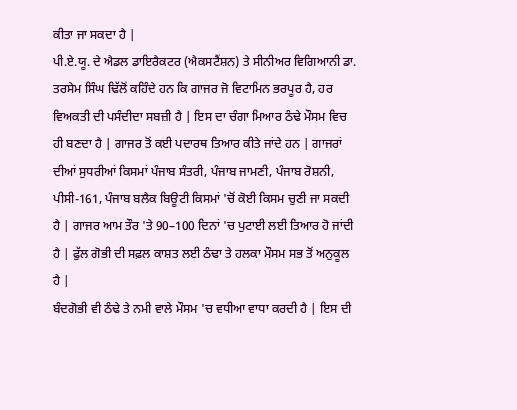ਕੀਤਾ ਜਾ ਸਕਦਾ ਹੈ |
ਪੀ.ਏ.ਯੂ. ਦੇ ਐਡਲ ਡਾਇਰੈਕਟਰ (ਐਕਸਟੈਂਸ਼ਨ) ਤੇ ਸੀਨੀਅਰ ਵਿਗਿਆਨੀ ਡਾ. ਤਰਸੇਮ ਸਿੰਘ ਢਿੱਲੋਂ ਕਹਿੰਦੇ ਹਨ ਕਿ ਗਾਜਰ ਜੋ ਵਿਟਾਮਿਨ ਭਰਪੂਰ ਹੈ, ਹਰ ਵਿਅਕਤੀ ਦੀ ਪਸੰਦੀਦਾ ਸਬਜ਼ੀ ਹੈ | ਇਸ ਦਾ ਚੰਗਾ ਮਿਆਰ ਠੰਢੇ ਮੌਸਮ ਵਿਚ ਹੀ ਬਣਦਾ ਹੈ | ਗਾਜਰ ਤੋਂ ਕਈ ਪਦਾਰਥ ਤਿਆਰ ਕੀਤੇ ਜਾਂਦੇ ਹਨ | ਗਾਜਰਾਂ ਦੀਆਂ ਸੁਧਰੀਆਂ ਕਿਸਮਾਂ ਪੰਜਾਬ ਸੰਤਰੀ, ਪੰਜਾਬ ਜਾਮਣੀ, ਪੰਜਾਬ ਰੋਸ਼ਨੀ, ਪੀਸੀ-161, ਪੰਜਾਬ ਬਲੈਕ ਬਿਊਟੀ ਕਿਸਮਾਂ 'ਚੋਂ ਕੋਈ ਕਿਸਮ ਚੁਣੀ ਜਾ ਸਕਦੀ ਹੈ | ਗਾਜਰ ਆਮ ਤੌਰ 'ਤੇ 90–100 ਦਿਨਾਂ 'ਚ ਪੁਟਾਈ ਲਈ ਤਿਆਰ ਹੋ ਜਾਂਦੀ ਹੈ | ਫੁੱਲ ਗੋਭੀ ਦੀ ਸਫ਼ਲ ਕਾਸ਼ਤ ਲਈ ਠੰਢਾ ਤੇ ਹਲਕਾ ਮੌਸਮ ਸਭ ਤੋਂ ਅਨੁਕੂਲ ਹੈ |
ਬੰਦਗੋਭੀ ਵੀ ਠੰਢੇ ਤੇ ਨਮੀ ਵਾਲੇ ਮੌਸਮ 'ਚ ਵਧੀਆ ਵਾਧਾ ਕਰਦੀ ਹੈ | ਇਸ ਦੀ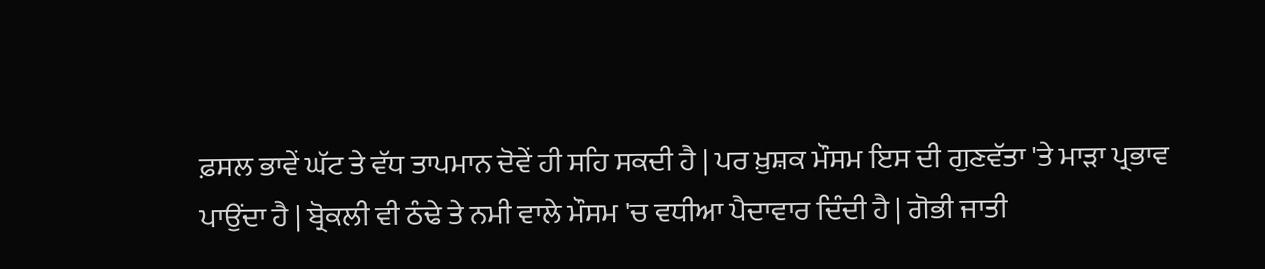ਫ਼ਸਲ ਭਾਵੇਂ ਘੱਟ ਤੇ ਵੱਧ ਤਾਪਮਾਨ ਦੋਵੇਂ ਹੀ ਸਹਿ ਸਕਦੀ ਹੈ | ਪਰ ਖ਼ੁਸ਼ਕ ਮੌਸਮ ਇਸ ਦੀ ਗੁਣਵੱਤਾ 'ਤੇ ਮਾੜਾ ਪ੍ਰਭਾਵ ਪਾਉਂਦਾ ਹੈ | ਬ੍ਰੋਕਲੀ ਵੀ ਠੰਢੇ ਤੇ ਨਮੀ ਵਾਲੇ ਮੌਸਮ 'ਚ ਵਧੀਆ ਪੈਦਾਵਾਰ ਦਿੰਦੀ ਹੈ | ਗੋਭੀ ਜਾਤੀ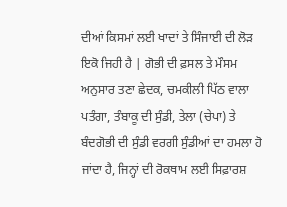ਦੀਆਂ ਕਿਸਮਾਂ ਲਈ ਖਾਦਾਂ ਤੇ ਸਿੰਜਾਈ ਦੀ ਲੋੜ ਇਕੋ ਜਿਹੀ ਹੈ | ਗੋਭੀ ਦੀ ਫ਼ਸਲ ਤੇ ਮੌਸਮ ਅਨੁਸਾਰ ਤਣਾ ਛੇਦਕ, ਚਮਕੀਲੀ ਪਿੱਠ ਵਾਲਾ ਪਤੰਗਾ, ਤੰਬਾਕੂ ਦੀ ਸੁੰਡੀ, ਤੇਲਾ (ਚੇਪਾ) ਤੇ ਬੰਦਗੋਭੀ ਦੀ ਸੁੰਡੀ ਵਰਗੀ ਸੁੰਡੀਆਂ ਦਾ ਹਮਲਾ ਹੋ ਜਾਂਦਾ ਹੈ, ਜਿਨ੍ਹਾਂ ਦੀ ਰੋਕਥਾਮ ਲਈ ਸਿਫ਼ਾਰਸ਼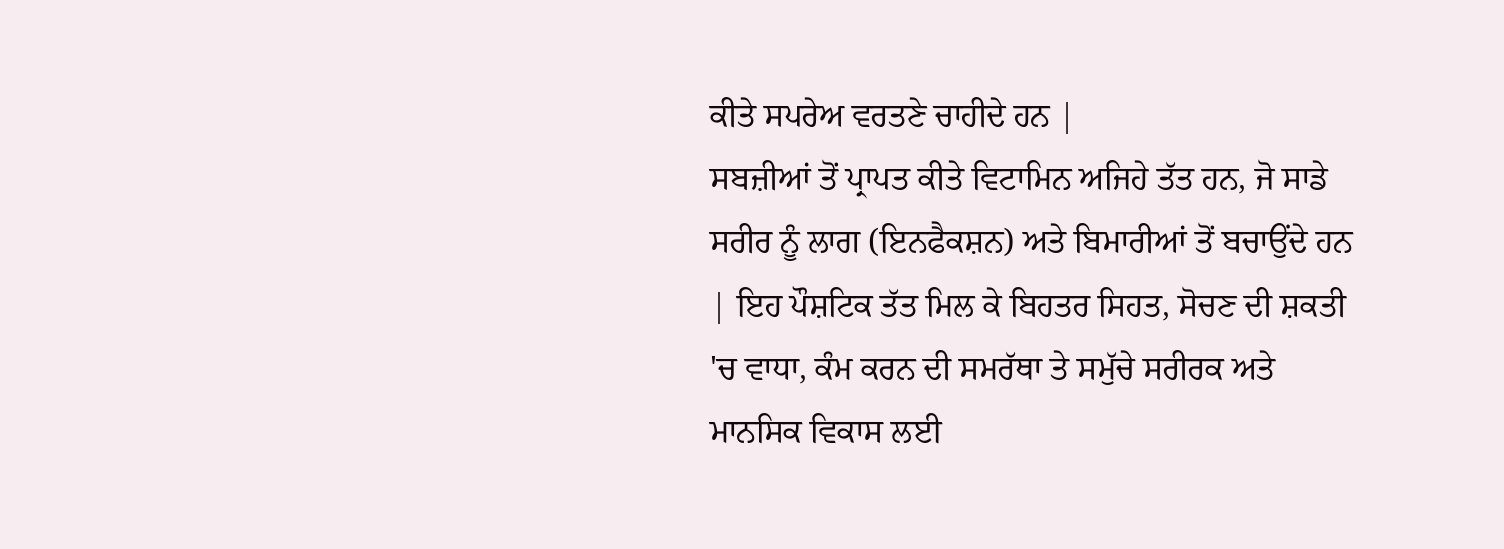ਕੀਤੇ ਸਪਰੇਅ ਵਰਤਣੇ ਚਾਹੀਦੇ ਹਨ |
ਸਬਜ਼ੀਆਂ ਤੋਂ ਪ੍ਰਾਪਤ ਕੀਤੇ ਵਿਟਾਮਿਨ ਅਜਿਹੇ ਤੱਤ ਹਨ, ਜੋ ਸਾਡੇ ਸਰੀਰ ਨੂੰ ਲਾਗ (ਇਨਫੈਕਸ਼ਨ) ਅਤੇ ਬਿਮਾਰੀਆਂ ਤੋਂ ਬਚਾਉਂਦੇ ਹਨ | ਇਹ ਪੌਸ਼ਟਿਕ ਤੱਤ ਮਿਲ ਕੇ ਬਿਹਤਰ ਸਿਹਤ, ਸੋਚਣ ਦੀ ਸ਼ਕਤੀ 'ਚ ਵਾਧਾ, ਕੰਮ ਕਰਨ ਦੀ ਸਮਰੱਥਾ ਤੇ ਸਮੁੱਚੇ ਸਰੀਰਕ ਅਤੇ ਮਾਨਸਿਕ ਵਿਕਾਸ ਲਈ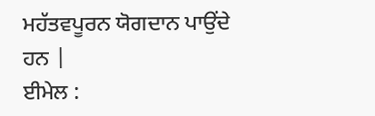ਮਹੱਤਵਪੂਰਨ ਯੋਗਦਾਨ ਪਾਉਂਦੇ ਹਨ |
ਈਮੇਲ :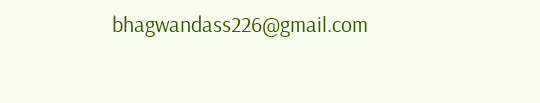bhagwandass226@gmail.com